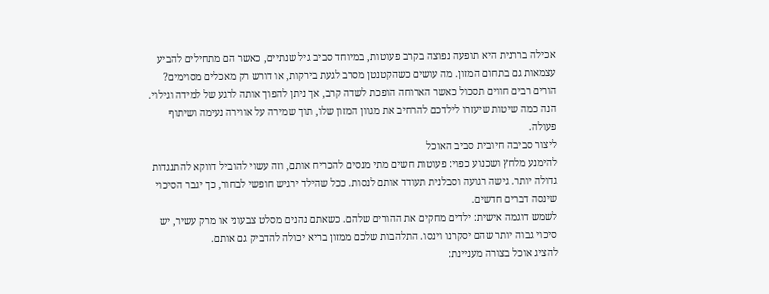אכילה בררנית היא תופעה נפוצה בקרב פעוטות, במיוחד סביב גיל שנתיים, כאשר הם מתחילים להביע עצמאות גם בתחום המזון. מה עושים כשהקטנטן מסרב לגעת בירקות, או דורש רק מאכלים מסוימים? הורים רבים חווים תסכול כאשר הארוחה הופכת לשדה קרב, אך ניתן להפוך אותה לרגע של למידה וגילוי. הנה כמה שיטות שיעזרו לילדכם להרחיב את מגוון המזון שלו, תוך שמירה על אווירה נעימה ושיתוף פעולה.
ליצור סביבה חיובית סביב האוכל
להימנע מלחץ ושכנוע כפוי: פעוטות חשים מתי מנסים להכריח אותם, וזה עשוי להוביל דווקא להתנגדות גדולה יותר. גישה רגועה וסבלנית תעודד אותם לנסות. ככל שהילד ירגיש חופשי לבחור, כך יגבר הסיכוי שינסה דברים חדשים.
לשמש דוגמה אישית: ילדים מחקים את ההורים שלהם. כשאתם נהנים מסלט צבעוני או מרק עשיר, יש סיכוי גבוה יותר שהם יסקרנו וינסו. התלהבות שלכם ממזון בריא יכולה להדביק גם אותם.
להציג אוכל בצורה מעניינת: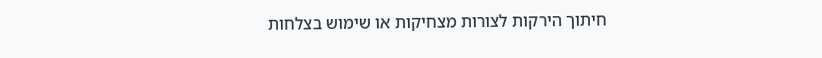חיתוך הירקות לצורות מצחיקות או שימוש בצלחות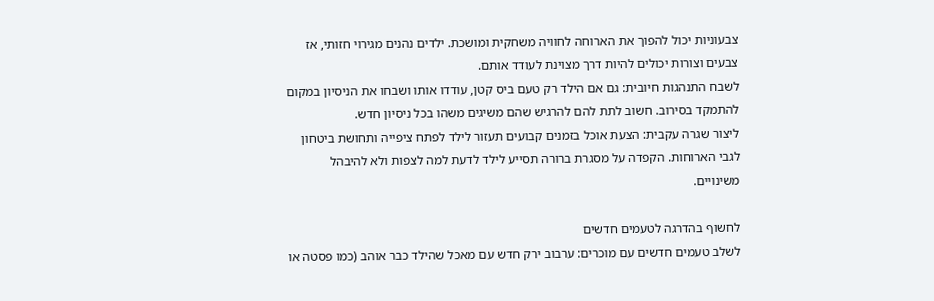צבעוניות יכול להפוך את הארוחה לחוויה משחקית ומושכת. ילדים נהנים מגירוי חזותי, אז צבעים וצורות יכולים להיות דרך מצוינת לעודד אותם.
לשבח התנהגות חיובית: גם אם הילד רק טעם ביס קטן, עודדו אותו ושבחו את הניסיון במקום להתמקד בסירוב. חשוב לתת להם להרגיש שהם משיגים משהו בכל ניסיון חדש.
ליצור שגרה עקבית: הצעת אוכל בזמנים קבועים תעזור לילד לפתח ציפייה ותחושת ביטחון לגבי הארוחות. הקפדה על מסגרת ברורה תסייע לילד לדעת למה לצפות ולא להיבהל משינויים.

לחשוף בהדרגה לטעמים חדשים
לשלב טעמים חדשים עם מוכרים: ערבוב ירק חדש עם מאכל שהילד כבר אוהב (כמו פסטה או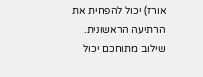אורז) יכול להפחית את הרתיעה הראשונית. שילוב מתוחכם יכול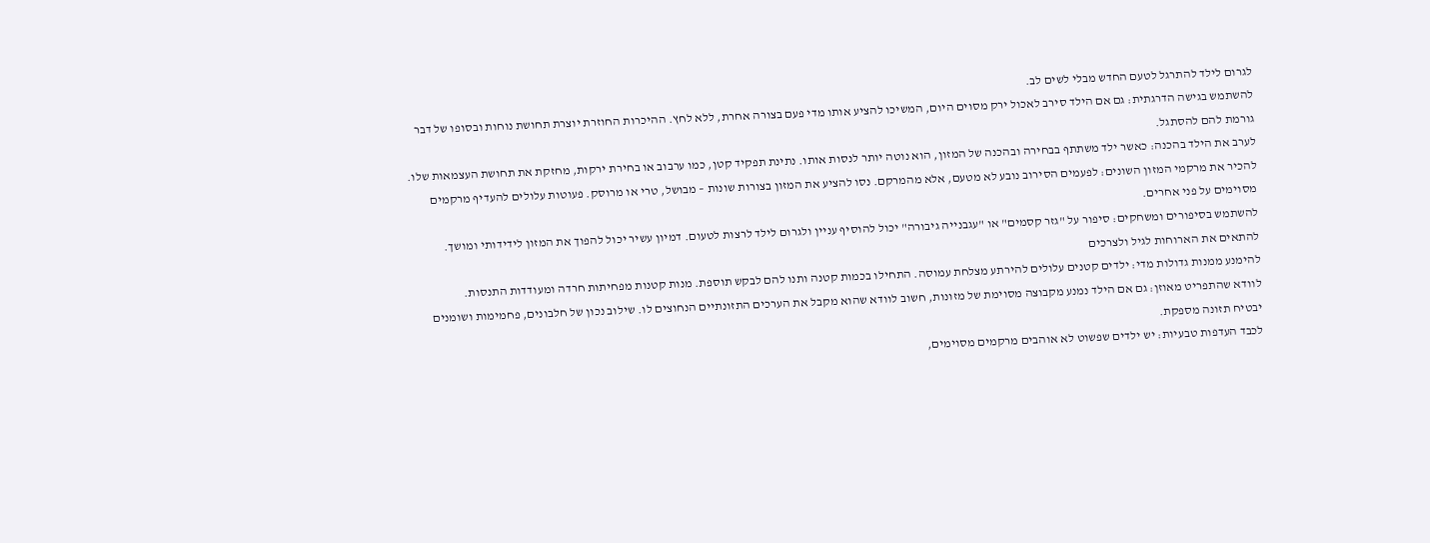לגרום לילד להתרגל לטעם החדש מבלי לשים לב.
להשתמש בגישה הדרגתית: גם אם הילד סירב לאכול ירק מסוים היום, המשיכו להציע אותו מדי פעם בצורה אחרת, ללא לחץ. ההיכרות החוזרת יוצרת תחושת נוחות ובסופו של דבר גורמת להם להסתגל.
לערב את הילד בהכנה: כאשר ילד משתתף בבחירה ובהכנה של המזון, הוא נוטה יותר לנסות אותו. נתינת תפקיד קטן, כמו ערבוב או בחירת ירקות, מחזקת את תחושת העצמאות שלו.
להכיר את מרקמי המזון השונים: לפעמים הסירוב נובע לא מטעם, אלא מהמרקם. נסו להציע את המזון בצורות שונות – מבושל, טרי או מרוסק. פעוטות עלולים להעדיף מרקמים מסוימים על פני אחרים.
להשתמש בסיפורים ומשחקים: סיפור על "גזר קסמים" או "עגבנייה גיבורה" יכול להוסיף עניין ולגרום לילד לרצות לטעום. דמיון עשיר יכול להפוך את המזון לידידותי ומושך.
להתאים את הארוחות לגיל ולצרכים
להימנע ממנות גדולות מדי: ילדים קטנים עלולים להירתע מצלחת עמוסה. התחילו בכמות קטנה ותנו להם לבקש תוספת. מנות קטנות מפחיתות חרדה ומעודדות התנסות.
לוודא שהתפריט מאוזן: גם אם הילד נמנע מקבוצה מסוימת של מזונות, חשוב לוודא שהוא מקבל את הערכים התזונתיים הנחוצים לו. שילוב נכון של חלבונים, פחמימות ושומנים יבטיח תזונה מספקת.
לכבד העדפות טבעיות: יש ילדים שפשוט לא אוהבים מרקמים מסוימים,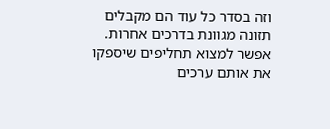וזה בסדר כל עוד הם מקבלים תזונה מגוונת בדרכים אחרות. אפשר למצוא תחליפים שיספקו את אותם ערכים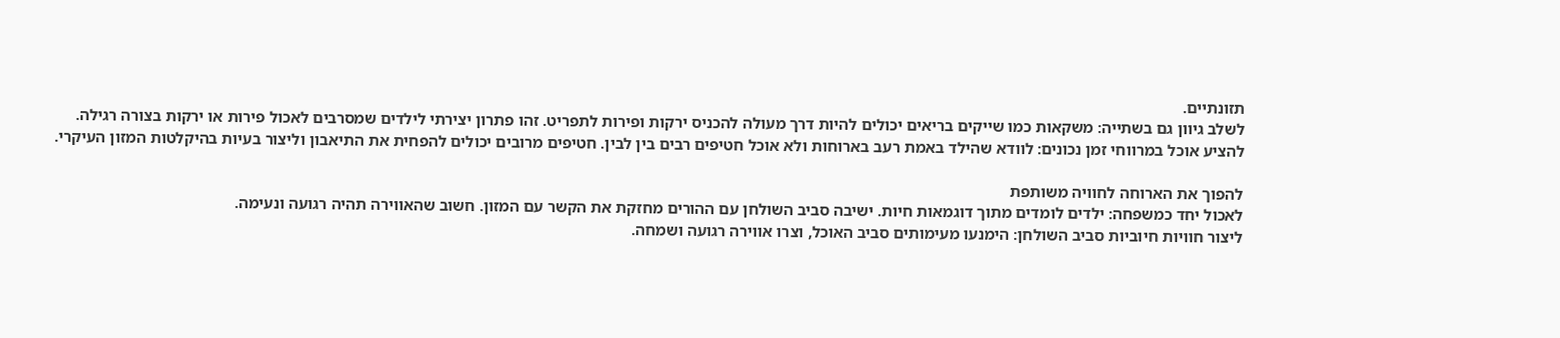תזונתיים.
לשלב גיוון גם בשתייה: משקאות כמו שייקים בריאים יכולים להיות דרך מעולה להכניס ירקות ופירות לתפריט. זהו פתרון יצירתי לילדים שמסרבים לאכול פירות או ירקות בצורה רגילה.
להציע אוכל במרווחי זמן נכונים: לוודא שהילד באמת רעב בארוחות ולא אוכל חטיפים רבים בין לבין. חטיפים מרובים יכולים להפחית את התיאבון וליצור בעיות בהיקלטות המזון העיקרי.

להפוך את הארוחה לחוויה משותפת
לאכול יחד כמשפחה: ילדים לומדים מתוך דוגמאות חיות. ישיבה סביב השולחן עם ההורים מחזקת את הקשר עם המזון. חשוב שהאווירה תהיה רגועה ונעימה.
ליצור חוויות חיוביות סביב השולחן: הימנעו מעימותים סביב האוכל, וצרו אווירה רגועה ושמחה.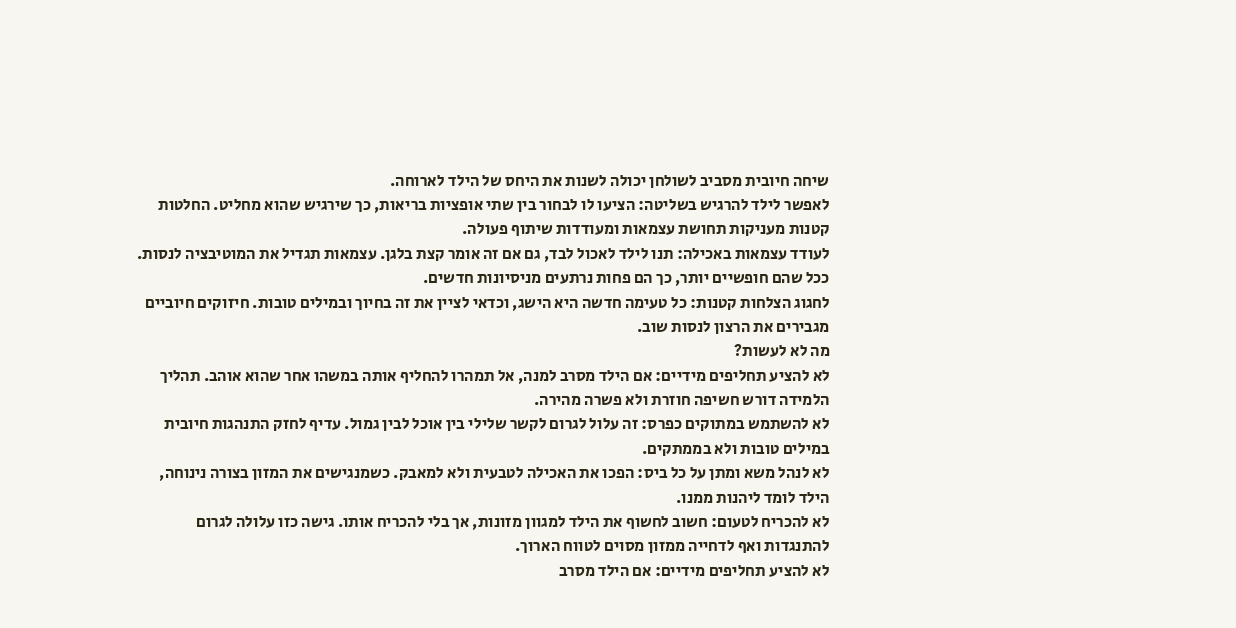שיחה חיובית מסביב לשולחן יכולה לשנות את היחס של הילד לארוחה.
לאפשר לילד להרגיש בשליטה: הציעו לו לבחור בין שתי אופציות בריאות, כך שירגיש שהוא מחליט. החלטות קטנות מעניקות תחושת עצמאות ומעודדות שיתוף פעולה.
לעודד עצמאות באכילה: תנו לילד לאכול לבד, גם אם זה אומר קצת בלגן. עצמאות תגדיל את המוטיבציה לנסות. ככל שהם חופשיים יותר, כך הם פחות נרתעים מניסיונות חדשים.
לחגוג הצלחות קטנות: כל טעימה חדשה היא הישג, וכדאי לציין את זה בחיוך ובמילים טובות. חיזוקים חיוביים מגבירים את הרצון לנסות שוב.
מה לא לעשות?
לא להציע תחליפים מידיים: אם הילד מסרב למנה, אל תמהרו להחליף אותה במשהו אחר שהוא אוהב. תהליך הלמידה דורש חשיפה חוזרת ולא פשרה מהירה.
לא להשתמש במתוקים כפרס: זה עלול לגרום לקשר שלילי בין אוכל לבין גמול. עדיף לחזק התנהגות חיובית במילים טובות ולא בממתקים.
לא לנהל משא ומתן על כל ביס: הפכו את האכילה לטבעית ולא למאבק. כשמנגישים את המזון בצורה נינוחה, הילד לומד ליהנות ממנו.
לא להכריח לטעום: חשוב לחשוף את הילד למגוון מזונות, אך בלי להכריח אותו. גישה כזו עלולה לגרום להתנגדות ואף לדחייה ממזון מסוים לטווח הארוך.
לא להציע תחליפים מידיים: אם הילד מסרב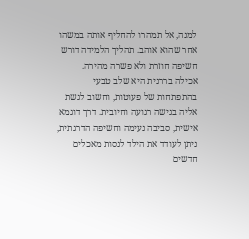למנה, אל תמהרו להחליף אותה במשהו אחר שהוא אוהב. תהליך הלמידה דורש חשיפה חוזרת ולא פשרה מהירה.
אכילה בררנית היא שלב טבעי בהתפתחות של פעוטות, וחשוב לגשת אליה בגישה רגועה וחיובית. דרך דוגמא אישית, סביבה נעימה וחשיפה הדרגתית, ניתן לעודד את הילד לנסות מאכלים חדשים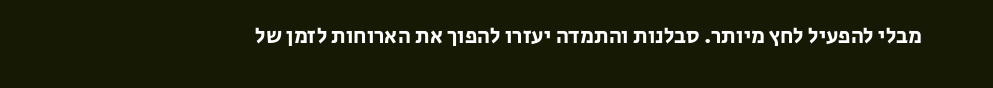מבלי להפעיל לחץ מיותר. סבלנות והתמדה יעזרו להפוך את הארוחות לזמן של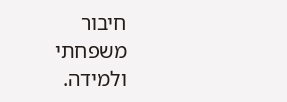חיבור משפחתי ולמידה.